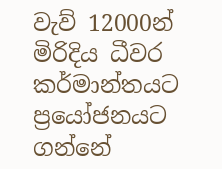වැව් 12000න් මිරිදිය ධීවර කර්මාන්තයට ප්‍රයෝජනයට ගන්නේ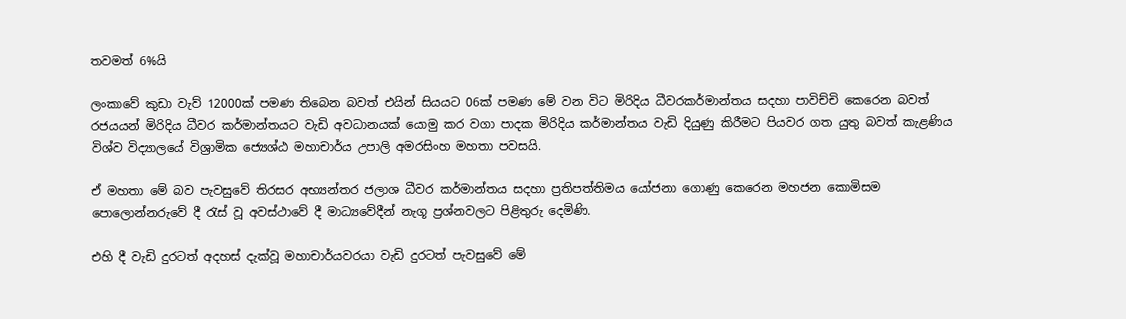තවමත් 6%යි

ලංකාවේ කුඩා වැව් 12000ක් පමණ තිබෙන බවත් එයින් සියයට 06ක් පමණ මේ වන විට මිරිදිය ධීවරකර්මාන්තය සදහා පාවිච්චි කෙරෙන බවත්  රජයයන් මිරිදිය ධීවර කර්මාන්තයට වැඩි අවධානයක් යොමු කර වගා පාදක මිරිදිය කර්මාන්තය වැඩි දියුණු කිරීමට පියවර ගත යුතු බවත් කැළණිය විශ්ව විද්‍යාලයේ විශ්‍රාමික ජ්‍යෙශ්ඨ මහාචාර්ය උපාලි අමරසිංහ මහතා පවසයි.

ඒ මහතා මේ බව පැවසුවේ තිරසර අභ්‍යන්තර ජලාශ ධීවර කර්මාන්තය සදහා ප්‍රතිපත්තිමය යෝජනා ගොණු කෙරෙන මහජන කොමිසම පොලොන්නරුවේ දී ‍රැස් වූ අවස්ථාවේ දී මාධ්‍යවේදීන් නැගූ ප්‍රශ්නවලට පිළිතුරු දෙමිණි.

එහි දී වැඩි දුරටත් අදහස් දැක්වූ මහාචාර්යවරයා වැඩි දුරටත් පැවසුවේ මේ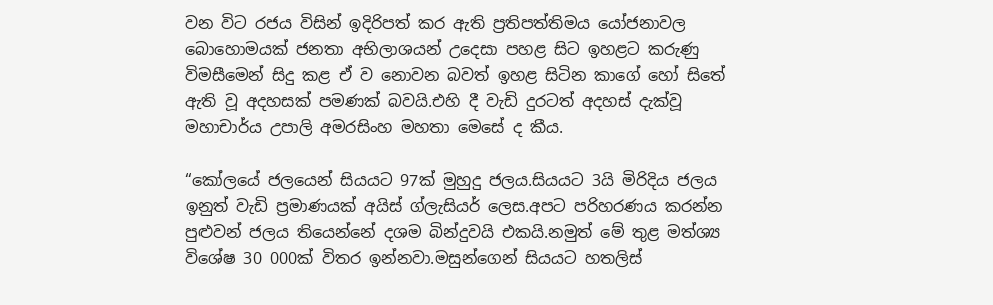වන විට රජය විසින් ඉදිරිපත් කර ඇති ප්‍රතිපත්තිමය යෝජනාවල බොහොමයක් ජනතා අභිලාශයන් උදෙසා පහළ සිට ඉහළට කරුණු විමසීමෙන් සිදු කළ ඒ ව නොවන බවත් ඉහළ සිටින කාගේ හෝ සිතේ ඇති වූ අදහසක් පමණක් බවයි.එහි දී වැඩි දුරටත් අදහස් දැක්වූ මහාචාර්ය උපාලි අමරසිංහ මහතා මෙසේ ද කීය.

“කෝලයේ ජලයෙන් සියයට 97ක් මුහුදු ජලය.සියයට 3යි මිරිදිය ජලය ඉනුත් වැඩි ප්‍රමාණයක් අයිස් ග්ලැසියර් ලෙස.අපට පරිහරණය කරන්න පුළුවන් ජලය තියෙන්නේ දශම බින්දුවයි එකයි.නමුත් මේ තුළ මත්ශ්‍ය විශේෂ 30 000ක් විතර ඉන්නවා.මසුන්ගෙන් සියයට හතලිස්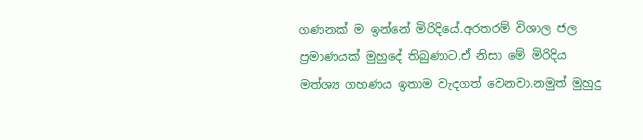ගණනක් ම ඉන්නේ මිරිදියේ.අරතරම් විශාල ජල ප්‍රමාණයක් මුහුදේ තිබුණාට.ඒ නිසා මේ මිරිදිය මත්ශ්‍ය ගහණය ඉතාම වැදගත් වෙනවා.නමුත් මුහුදු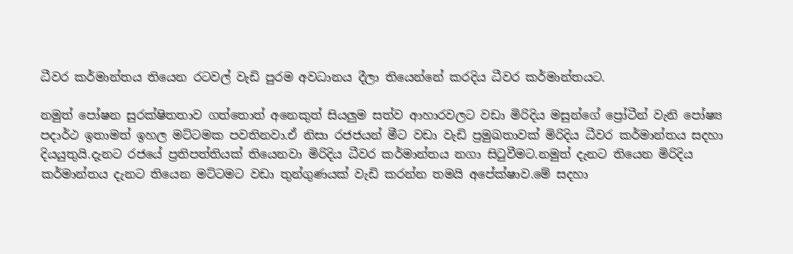ධීවර කර්මාන්තය තියෙන රටවල් වැඩි පුරම අවධානය දීලා තියෙන්නේ කරදිය ධීවර කර්මාන්තයට.

නමුත් පෝෂන සුරක්ෂිතතාව ගත්තොත් අනෙකුත් සියලුම සත්ව ආහාරවලට වඩා මිරිදිය මසුන්ගේ ප්‍රෝටීන් වැනි පෝෂ්‍ය පදාර්ථ ඉතාමත් ඉහල මට්ටමක පවතිනවා.ඒ නිසා රජජයන් මීට වඩා වැඩි ප්‍රමුඛතාවක් මිරිදිය ධීවර කර්මාන්තය සදහා දියයුතුයි.දැනට රජයේ ප්‍රතිපත්තියක් තියෙනවා මිරිදිය ධීවර කර්මාන්තය නගා සි‍ටුවීමට.නමුත් දැනට තියෙන මිරිදිය කර්මාන්තය දැනට තියෙන මට්ටමට වඩා තුන්ගුණයක් වැඩි කරන්න තමයි අපේක්ෂාව.මේ සදහා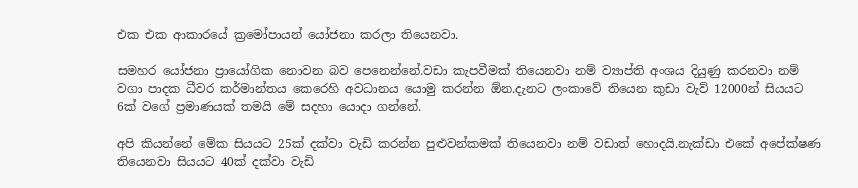එක එක ආකාරයේ ක්‍රමෝපායන් යෝජනා කරලා තියෙනවා.

සමහර යෝජනා ප්‍රායෝගික නොවන බව පෙනෙන්නේ.වඩා කැපවීමක් තියෙනවා නම් ව්‍යාප්ති අංශය දියුණු කරනවා නම් වගා පාදක ධීවර කර්මාන්තය කෙරෙහි අවධානය යොමු කරන්න ඕන.දැනට ලංකාවේ තියෙන කුඩා වැව් 12000න් සියයට 6ක් වගේ ප්‍රමාණයක් තමයි මේ සදහා යොදා ගන්නේ.

අපි කියන්නේ මේක සියයට 25ක් දක්වා වැඩි කරන්න පුළුවන්කමක් තියෙනවා නම් වඩාත් හොදයි.නැක්ඩා එකේ අපේක්ෂණ තියෙනවා සියයට 40ක් දක්වා වැඩි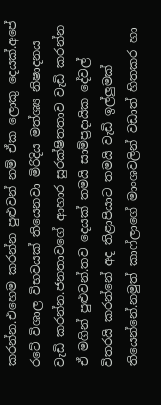කරන්න.එහෙම කරන්න පුළුවන් නම් ඒක ලොකු දෙයක්.අපේ රටේ විශාල විභවයක් තියෙනවා මිරිදිය මත්ශ්‍ය නිෂාදනය වැඩි කරන්න.ජනතාවගේ ආහාර සුරක්ෂිතතාව වැඩි කරන්න ඒ මගින් පුළුවන්.තව දෙයක් තමයි සාම්ප්‍රදායික දේවල් විතරයි කරන්නේ අද තිළාපියාට තමයි වැඩි ඉල්ලුමක් තියෙන්නේ.නමුත් කාෆ්ලාගේ මාංශවලින් වඩාත් හිතකර හා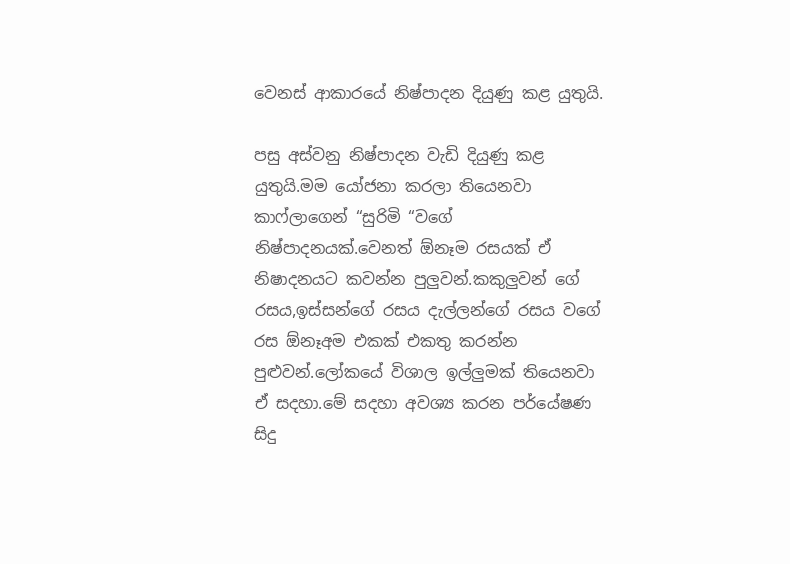වෙනස් ආකාරයේ නිෂ්පාදන දියුණු කළ යුතුයි.

පසු අස්වනු නිෂ්පාදන වැඩි දියුණු කළ යුතුයි.මම යෝජනා කරලා තියෙනවා කාෆ්ලාගෙන් “සුරිමි “වගේ නිෂ්පාදනයක්.වෙනත් ඕනෑම රසයක් ඒ නිෂාදනයට කවන්න පුලුවන්.කකුලුවන් ගේ රසය,ඉස්සන්ගේ රසය දැල්ලන්ගේ රසය වගේ රස ඕනෑඅම එකක් එකතු කරන්න පුළුවන්.ලෝකයේ විශාල ඉල්ලුමක් තියෙනවා ඒ සදහා.මේ සදහා අවශ්‍ය කරන පර්යේෂණ සිදු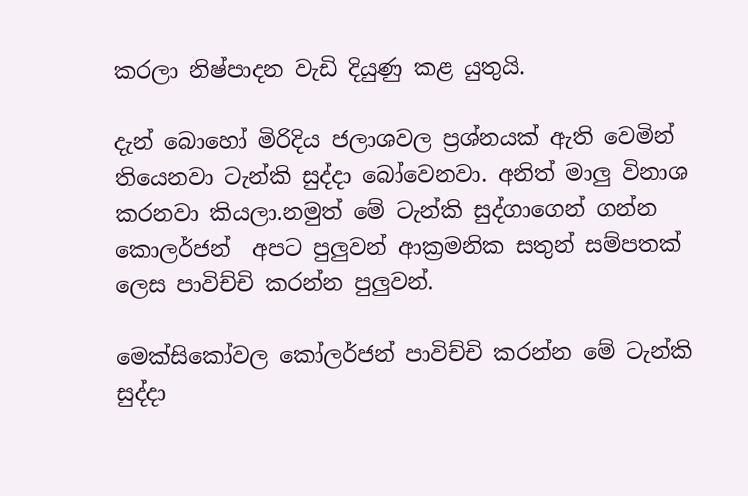කරලා නිෂ්පාදන වැඩි දියුණු කළ යුතුයි.

දැන් බොහෝ මිරිදිය ජලාශවල ප්‍රශ්නයක් ඇති වෙමින් තියෙනවා ටැන්කි සුද්දා බෝවෙනවා. අනිත් මාලු විනාශ කරනවා කියලා.නමුත් මේ ටැන්කි සුද්ගාගෙන් ගන්න කොලර්ජන්  අපට පුලුවන් ආක්‍රමනික සතුන් සම්පතක් ලෙස පාවිච්චි කරන්න පුලුවන්.

මෙක්සිකෝවල කෝලර්ජන් පාවිච්චි කරන්න මේ ටැන්කි සුද්දා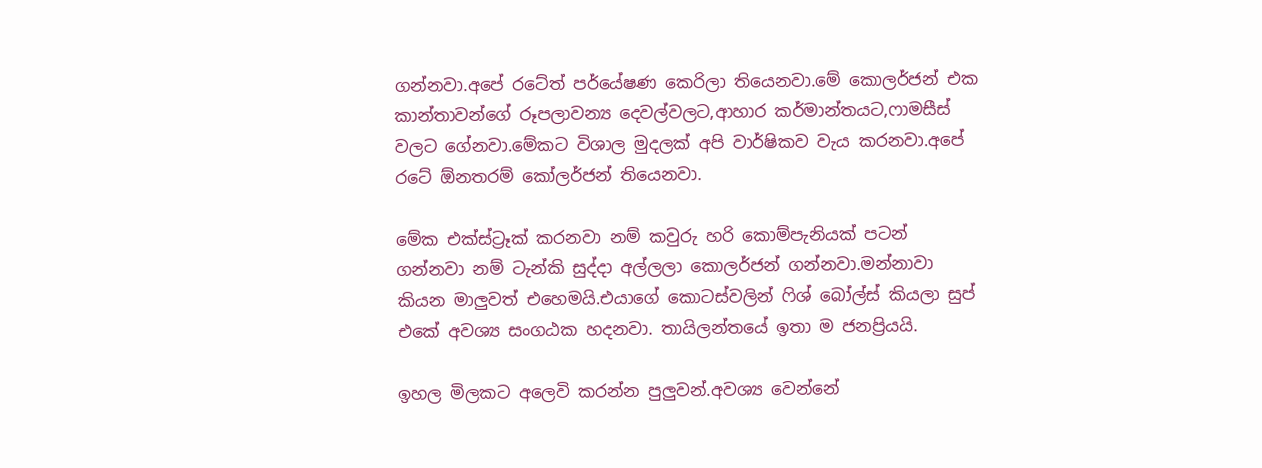ගන්නවා.අපේ රටේත් පර්යේෂණ කෙරිලා තියෙනවා.මේ කොලර්ජන් එක කාන්තාවන්ගේ රූපලාවන්‍ය දෙවල්වලට,ආහාර කර්මාන්තයට,ෆාමසීස් වලට ගේනවා.මේකට විශාල මුදලක් අපි වාර්ෂිකව වැය කරනවා.අපේ රටේ ඕනතරම් කෝලර්ජන් තියෙනවා.

මේක එක්ස්ට්‍රෑක් කරනවා නම් කවුරු හරි කොම්පැනියක් පටන් ගන්නවා නම් ටැන්කි සුද්දා අල්ලලා කොලර්ජන් ගන්නවා.මන්නාවා කියන මාලුවත් එහෙමයි.එයාගේ කොටස්වලින් ‍ෆිශ් බෝල්ස් කියලා සුප් එකේ අවශ්‍ය සංගඨක හදනවා. තායිලන්තයේ ඉතා ම ජනප්‍රියයි.

ඉහල මිලකට අලෙවි කරන්න පුලුවන්.අවශ්‍ය වෙන්නේ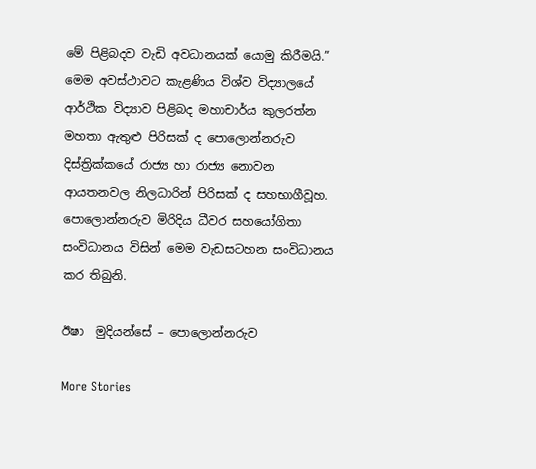මේ පිළිබදව වැඩි අවධානයක් යොමු කිරීමයි.” මෙම අවස්ථාවට කැළණිය විශ්ව විද්‍යාලයේ ආර්ථික විද්‍යාව පිළිබද මහාචාර්ය කුලරත්න මහතා ඇතුළු පිරිසක් ද පොලොන්නරුව දිස්ත්‍රික්කයේ රාජ්‍ය හා රාජ්‍ය නොවන ආයතනවල නිලධාරින් පිරිසක් ද සහභාගීවූහ. පොලොන්නරුව මිරිදිය ධීවර සහයෝගිතා සංවිධානය විසින් මෙම වැඩසටහන සංවිධානය කර තිබුනි.

ඊෂා  මුදියන්සේ – පොලොන්නරුව

More Stories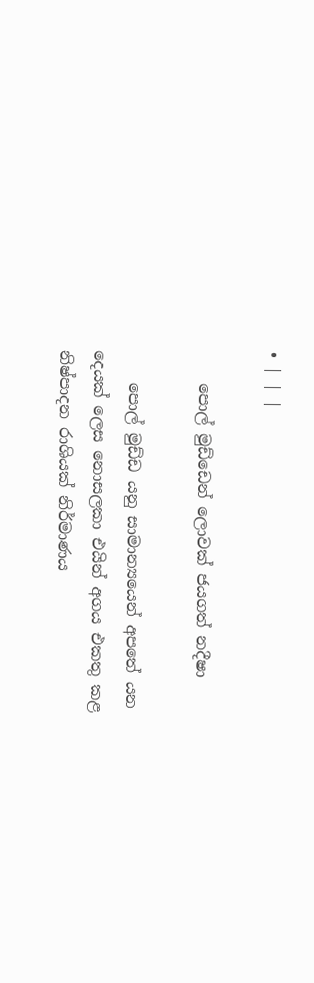• | | |

    පොල් මුඩ්ඩෙන් ලොවක් ජයගත් නදීෂා

    පොල් මුඩ්ඩ යනු සාමාන්‍යයෙන් අපතේ යන දෙයක් ලෙස නොසලකා එයින් අගය එකතු කළ නිෂ්පාදන රාශියක් නිර්මාණය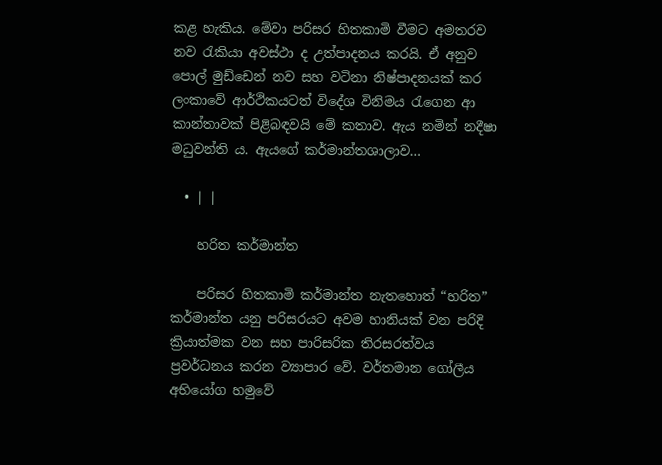කළ හැකිය. මේවා පරිසර හිතකාමි වීමට අමතරව නව රැකියා අවස්ථා ද උත්පාදනය කරයි. ඒ අනුව පොල් මුඩ්ඩෙන් නව සහ වටිනා නිෂ්පාදනයක් කර ලංකාවේ ආර්ථිකයටත් විදේශ විනිමය රැගෙන ආ කාන්තාවක් පිළිබඳවයි මේ කතාව. ඇය නමින් නදීෂා මධුවන්ති ය. ඇයගේ කර්මාන්තශාලාව…

  • | |

    හරිත කර්මාන්ත

    පරිසර හිතකාමි කර්මාන්ත නැතහොත් “හරිත” කර්මාන්ත යනු පරිසරයට අවම හානියක් වන පරිදි ක්‍රියාත්මක වන සහ පාරිසරික තිරසරත්වය ප්‍රවර්ධනය කරන ව්‍යාපාර වේ. වර්තමාන ගෝලීය අභියෝග හමුවේ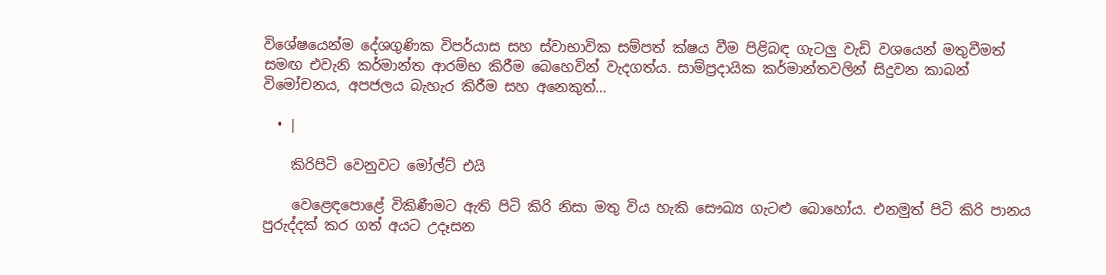විශේෂයෙන්ම දේශගුණික විපර්යාස සහ ස්වාභාවික සම්පත් ක්ෂය වීම පිළිබඳ ගැටලු වැඩි වශයෙන් මතුවීමත් සමඟ එවැනි කර්මාන්ත ආරම්භ කිරීම බෙහෙවින් වැදගත්ය. සාම්ප්‍රදායික කර්මාන්තවලින් සිදුවන කාබන් විමෝචනය, අපජලය බැහැර කිරීම සහ අනෙකුත්…

  • |

    කිරිපිටි වෙනුවට මෝල්ට් එයි

    වෙළෙඳපොළේ විකිණීමට ඇති පිටි කිරි නිසා මතු විය හැකි සෞඛ්‍ය ගැටළු බොහෝය. එනමුත් පිටි කිරි පානය පුරුද්දක් කර ගත් අයට උදෑසන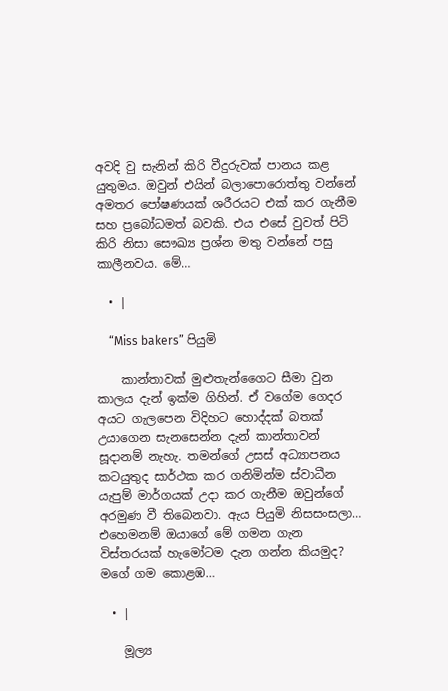අවදි වු සැනින් කිරි වීදුරුවක් පානය කළ යුතුමය. ඔවුන් එයින් බලාපොරොත්තු වන්නේ අමතර පෝෂණයක් ශරීරයට එක් කර ගැනීම සහ ප්‍රබෝධමත් බවකි. එය එසේ වුවත් පිටි කිරි නිසා සෞඛ්‍ය ප්‍රශ්න මතු වන්නේ පසු කාලීනවය. මේ…

  • |

    “Miss bakers” පියුමි

    කාන්තාවක් මුළුතැන්ගෛට සීමා වුන කාලය දැන් ඉක්ම ගිහින්. ඒ වගේම ගෙදර අයට ගැලපෙන විදිහට හොද්දක් බතක් උයාගෙන සැනසෙන්න දැන් කාන්තාවන් සූදානම් නැහැ. තමන්ගේ උසස් අධ්‍යාපනය කටයුතුද සාර්ථක කර ගනිමින්ම ස්වාධීන යැපුම් මාර්ගයක් උදා කර ගැනීම ඔවුන්ගේ අරමුණ වී තිබෙනවා. ඇය පියුමි නිසසංසලා… එහෙමනම් ඔයාගේ මේ ගමන ගැන විස්තරයක් හැමෝටම දැන ගන්න කියමුද? මගේ ගම කොළඹ…

  • |

    මූල්‍ය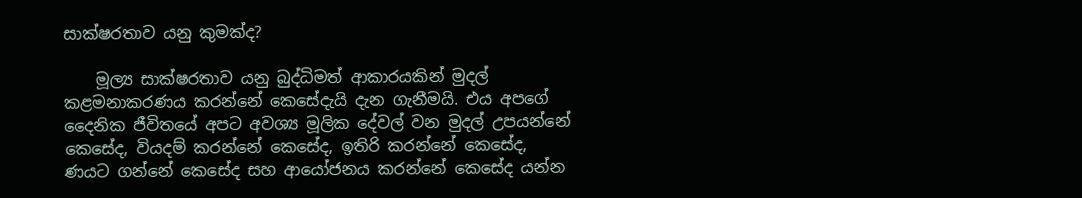සාක්ෂරතාව යනු කුමක්ද?

    මූල්‍ය සාක්ෂරතාව යනු බුද්ධිමත් ආකාරයකින් මුදල් කළමනාකරණය කරන්නේ කෙසේදැයි දැන ගැනීමයි. එය අපගේ දෛනික ජීවිතයේ අපට අවශ්‍ය මූලික දේවල් වන මුදල් උපයන්නේ කෙසේද, වියදම් කරන්නේ කෙසේද, ඉතිරි කරන්නේ කෙසේද, ණයට ගන්නේ කෙසේද සහ ආයෝජනය කරන්නේ කෙසේද යන්න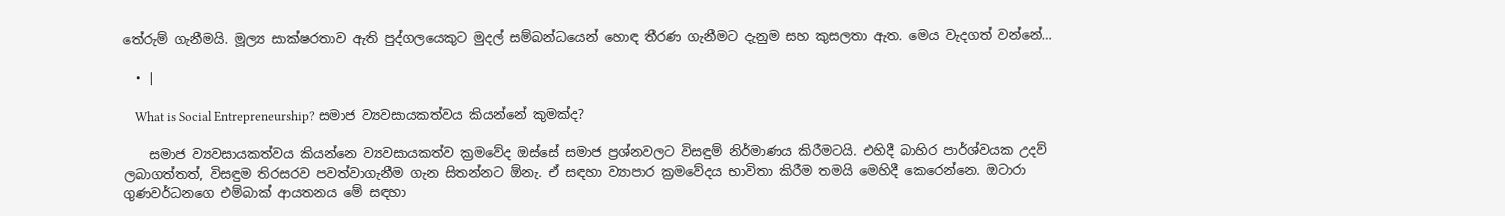තේරුම් ගැනීමයි. මූල්‍ය සාක්ෂරතාව ඇති පුද්ගලයෙකුට මුදල් සම්බන්ධයෙන් හොඳ තීරණ ගැනීමට දැනුම සහ කුසලතා ඇත. මෙය වැදගත් වන්නේ…

  • |

    What is Social Entrepreneurship? සමාජ ව්‍යවසායකත්වය කියන්නේ කුමක්ද?

    සමාජ ව්‍යවසායකත්වය කියන්නෙ ව්‍යවසායකත්ව ක්‍රමවේද ඔස්සේ සමාජ ප්‍රශ්නවලට විසඳුම් නිර්මාණය කිරීමටයි. එහිදී බාහිර පාර්ශ්වයක උදව් ලබාගත්තත්, විසඳුම තිරසරව පවත්වාගැනීම ගැන සිතන්නට ඕනැ. ඒ සඳහා ව්‍යාපාර ක්‍රමවේදය භාවිතා කිරීම තමයි මෙහිදී කෙරෙන්නෙ. ඔටාරා ගුණවර්ධනගෙ එම්බාක් ආයතනය මේ සඳහා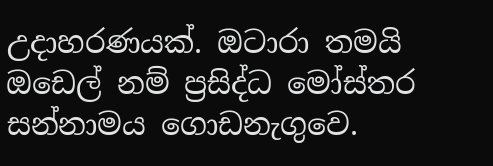උදාහරණයක්. ඔටාරා තමයි ඔඩෙල් නම් ප්‍රසිද්ධ මෝස්තර සන්නාමය ගොඩනැගුවෙ.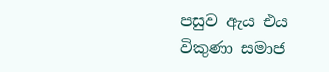පසුව ඇය එය විකුණා සමාජ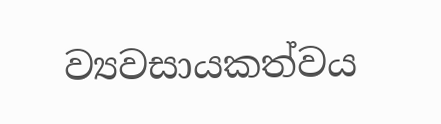ව්‍යවසායකත්වය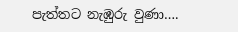පැත්තට නැඹුරු වුණා….